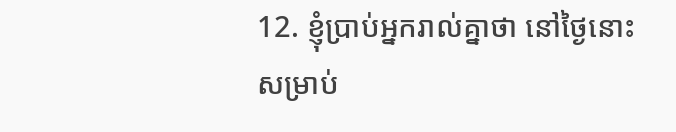12. ខ្ញុំប្រាប់អ្នករាល់គ្នាថា នៅថ្ងៃនោះ សម្រាប់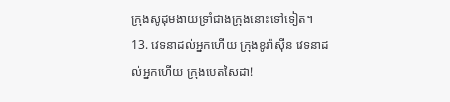ក្រុងសូដុមងាយទ្រាំជាងក្រុងនោះទៅទៀត។
13. វេទនាដល់អ្នកហើយ ក្រុងខូរ៉ាស៊ីន វេទនាដល់អ្នកហើយ ក្រុងបេតសៃដា!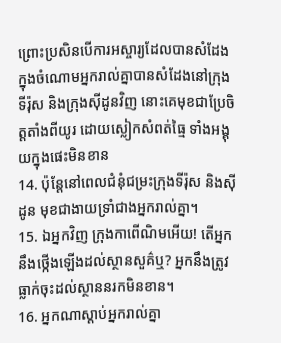ព្រោះប្រសិនបើការអស្ចារ្យដែលបានសំដែងក្នុងចំណោមអ្នករាល់គ្នាបានសំដែងនៅក្រុងទីរ៉ុស និងក្រុងស៊ីដូនវិញ នោះគេមុខជាប្រែចិត្ដតាំងពីយូរ ដោយស្លៀកសំពត់ធ្មៃ ទាំងអង្គុយក្នុងផេះមិនខាន
14. ប៉ុន្ដែនៅពេលជំនុំជម្រះក្រុងទីរ៉ុស និងស៊ីដូន មុខជាងាយទ្រាំជាងអ្នករាល់គ្នា។
15. ឯអ្នកវិញ ក្រុងកាពើណិមអើយ! តើអ្នកនឹងថ្កើងឡើងដល់ស្ថានសួគ៌ឬ? អ្នកនឹងត្រូវធ្លាក់ចុះដល់ស្ថាននរកមិនខាន។
16. អ្នកណាស្ដាប់អ្នករាល់គ្នា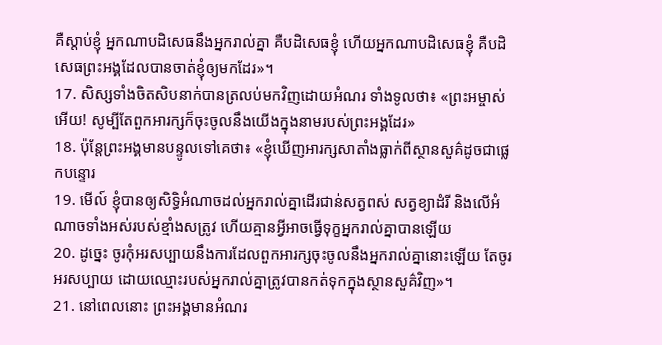គឺស្ដាប់ខ្ញុំ អ្នកណាបដិសេធនឹងអ្នករាល់គ្នា គឺបដិសេធខ្ញុំ ហើយអ្នកណាបដិសេធខ្ញុំ គឺបដិសេធព្រះអង្គដែលបានចាត់ខ្ញុំឲ្យមកដែរ»។
17. សិស្សទាំងចិតសិបនាក់បានត្រលប់មកវិញដោយអំណរ ទាំងទូលថា៖ «ព្រះអម្ចាស់អើយ! សូម្បីតែពួកអារក្សក៏ចុះចូលនឹងយើងក្នុងនាមរបស់ព្រះអង្គដែរ»
18. ប៉ុន្ដែព្រះអង្គមានបន្ទូលទៅគេថា៖ «ខ្ញុំឃើញអារក្សសាតាំងធ្លាក់ពីស្ថានសួគ៌ដូចជាផ្លេកបន្ទោរ
19. មើល៍ ខ្ញុំបានឲ្យសិទ្ធិអំណាចដល់អ្នករាល់គ្នាដើរជាន់សត្វពស់ សត្វខ្យាដំរី និងលើអំណាចទាំងអស់របស់ខ្មាំងសត្រូវ ហើយគ្មានអ្វីអាចធ្វើទុក្ខអ្នករាល់គ្នាបានឡើយ
20. ដូច្នេះ ចូរកុំអរសប្បាយនឹងការដែលពួកអារក្សចុះចូលនឹងអ្នករាល់គ្នានោះឡើយ តែចូរអរសប្បាយ ដោយឈ្មោះរបស់អ្នករាល់គ្នាត្រូវបានកត់ទុកក្នុងស្ថានសួគ៌វិញ»។
21. នៅពេលនោះ ព្រះអង្គមានអំណរ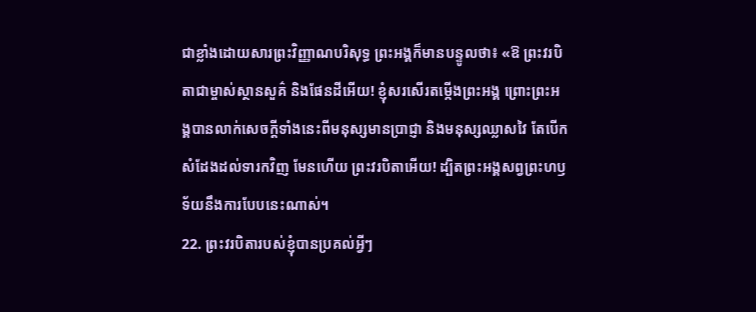ជាខ្លាំងដោយសារព្រះវិញ្ញាណបរិសុទ្ធ ព្រះអង្គក៏មានបន្ទូលថា៖ «ឱ ព្រះវរបិតាជាម្ចាស់ស្ថានសួគ៌ និងផែនដីអើយ! ខ្ញុំសរសើរតម្កើងព្រះអង្គ ព្រោះព្រះអង្គបានលាក់សេចក្ដីទាំងនេះពីមនុស្សមានប្រាជ្ញា និងមនុស្សឈ្លាសវៃ តែបើកសំដែងដល់ទារកវិញ មែនហើយ ព្រះវរបិតាអើយ! ដ្បិតព្រះអង្គសព្វព្រះហឫទ័យនឹងការបែបនេះណាស់។
22. ព្រះវរបិតារបស់ខ្ញុំបានប្រគល់អ្វីៗ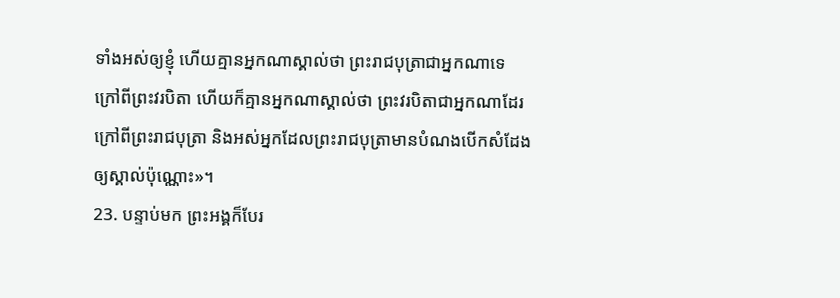ទាំងអស់ឲ្យខ្ញុំ ហើយគ្មានអ្នកណាស្គាល់ថា ព្រះរាជបុត្រាជាអ្នកណាទេ ក្រៅពីព្រះវរបិតា ហើយក៏គ្មានអ្នកណាស្គាល់ថា ព្រះវរបិតាជាអ្នកណាដែរ ក្រៅពីព្រះរាជបុត្រា និងអស់អ្នកដែលព្រះរាជបុត្រាមានបំណងបើកសំដែងឲ្យស្គាល់ប៉ុណ្ណោះ»។
23. បន្ទាប់មក ព្រះអង្គក៏បែរ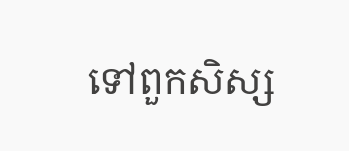ទៅពួកសិស្ស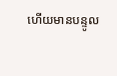ហើយមានបន្ទូល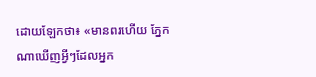ដោយឡែកថា៖ «មានពរហើយ ភ្នែកណាឃើញអ្វីៗដែលអ្នក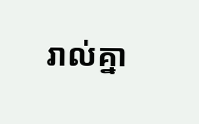រាល់គ្នា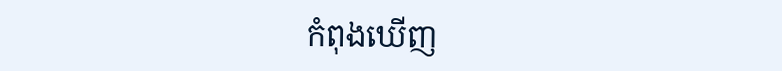កំពុងឃើញ